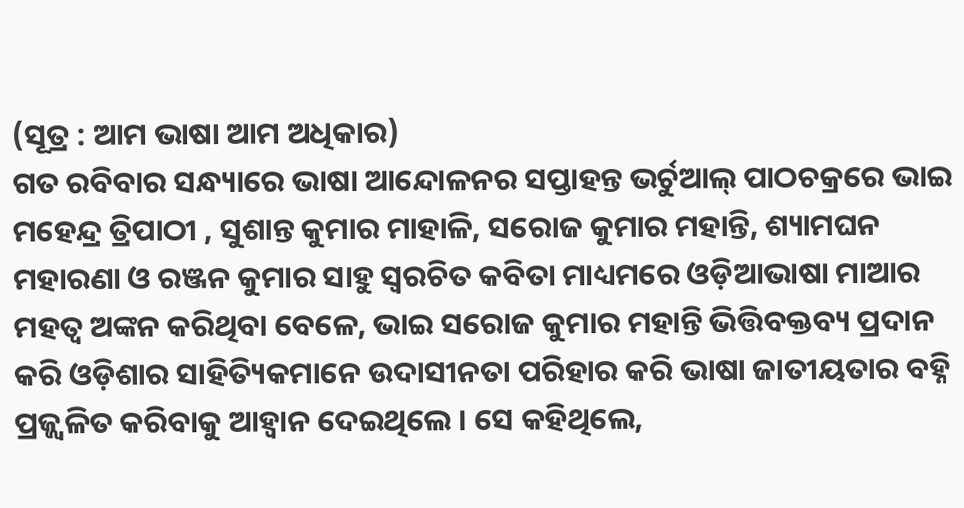(ସୂତ୍ର : ଆମ ଭାଷା ଆମ ଅଧିକାର)
ଗତ ରବିବାର ସନ୍ଧ୍ୟାରେ ଭାଷା ଆନ୍ଦୋଳନର ସପ୍ତାହନ୍ତ ଭର୍ଚୁଆଲ୍ ପାଠଚକ୍ରରେ ଭାଇ ମହେନ୍ଦ୍ର ତ୍ରିପାଠୀ , ସୁଶାନ୍ତ କୁମାର ମାହାଳି, ସରୋଜ କୁମାର ମହାନ୍ତି, ଶ୍ୟାମଘନ ମହାରଣା ଓ ରଞ୍ଜନ କୁମାର ସାହୁ ସ୍ଵରଚିତ କବିତା ମାଧ୍ୟମରେ ଓଡ଼ିଆଭାଷା ମାଆର ମହତ୍ଵ ଅଙ୍କନ କରିଥିବା ବେଳେ, ଭାଇ ସରୋଜ କୁମାର ମହାନ୍ତି ଭିତ୍ତିବକ୍ତବ୍ୟ ପ୍ରଦାନ କରି ଓଡ଼ିଶାର ସାହିତ୍ୟିକମାନେ ଉଦାସୀନତା ପରିହାର କରି ଭାଷା ଜାତୀୟତାର ବହ୍ନି ପ୍ରଜ୍ଜ୍ଵଳିତ କରିବାକୁ ଆହ୍ଵାନ ଦେଇଥିଲେ । ସେ କହିଥିଲେ,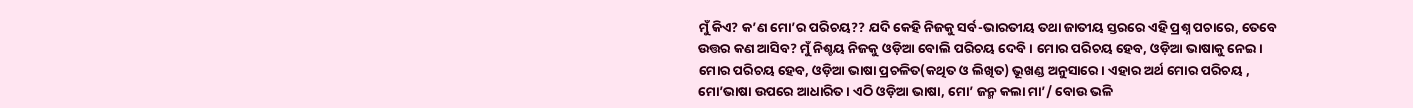ମୁଁ କିଏ? କ’ଣ ମୋ’ର ପରିଚୟ?? ଯଦି କେହି ନିଜକୁ ସର୍ବ-ଭାରତୀୟ ତଥା ଜାତୀୟ ସ୍ତରରେ ଏହି ପ୍ରଶ୍ନ ପଚାରେ, ତେବେ ଉତ୍ତର କଣ ଆସିବ? ମୁଁ ନିଶ୍ଚୟ ନିଜକୁ ଓଡ଼ିଆ ବୋଲି ପରିଚୟ ଦେବି । ମୋର ପରିଚୟ ହେବ, ଓଡ଼ିଆ ଭାଷାକୁ ନେଇ। ମୋର ପରିଚୟ ହେବ, ଓଡ଼ିଆ ଭାଷା ପ୍ରଚଳିତ(କଥିତ ଓ ଲିଖିତ) ଭୂଖଣ୍ଡ ଅନୁସାରେ । ଏହାର ଅର୍ଥ ମୋର ପରିଚୟ , ମୋ’ଭାଷା ଉପରେ ଆଧାରିତ । ଏଠି ଓଡ଼ିଆ ଭାଷା, ମୋ’ ଜନ୍ମ କଲା ମା’/ ବୋଉ ଭଳି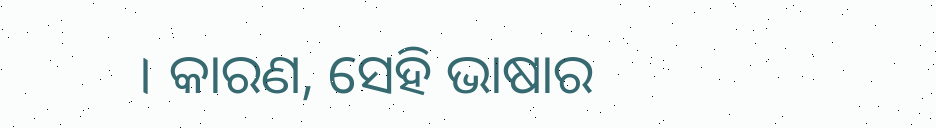। କାରଣ, ସେହି ଭାଷାର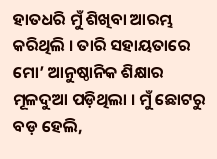ହାତଧରି ମୁଁ ଶିଖିବା ଆରମ୍ଭ କରିଥିଲି । ତାରି ସହାୟତାରେ ମୋ’ ଆନୁଷ୍ଠାନିକ ଶିକ୍ଷାର ମୂଳଦୁଆ ପଡ଼ିଥିଲା । ମୁଁ ଛୋଟରୁ ବଡ଼ ହେଲି,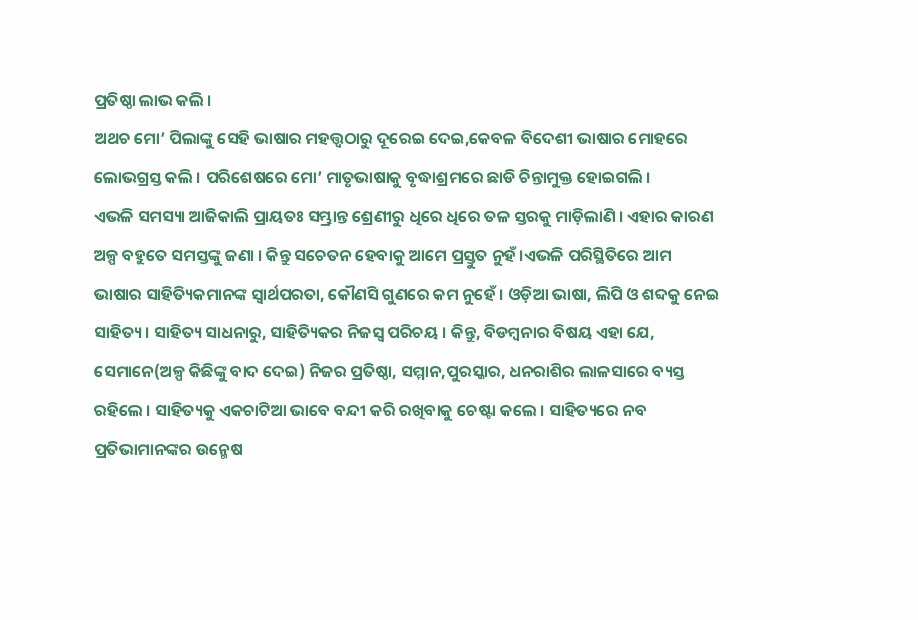ପ୍ରତିଷ୍ଠା ଲାଭ କଲି ।
ଅଥଚ ମୋ’ ପିଲାଙ୍କୁ ସେହି ଭାଷାର ମହତ୍ତ୍ୱଠାରୁ ଦୂରେଇ ଦେଇ,କେବଳ ବିଦେଶୀ ଭାଷାର ମୋହରେ ଲୋଭଗ୍ରସ୍ତ କଲି । ପରିଶେଷରେ ମୋ’ ମାତୃଭାଷାକୁ ବୃଦ୍ଧାଶ୍ରମରେ ଛାଡି ଚିନ୍ତାମୁକ୍ତ ହୋଇଗଲି ।
ଏଭଳି ସମସ୍ୟା ଆଜିକାଲି ପ୍ରାୟତଃ ସମ୍ଭ୍ରାନ୍ତ ଶ୍ରେଣୀରୁ ଧିରେ ଧିରେ ତଳ ସ୍ତରକୁ ମାଡ଼ିଲାଣି । ଏହାର କାରଣ ଅଳ୍ପ ବହୁତେ ସମସ୍ତଙ୍କୁ ଜଣା । କିନ୍ତୁ ସଚେତନ ହେବାକୁ ଆମେ ପ୍ରସ୍ତୁତ ନୁହଁ ।ଏଭଳି ପରିସ୍ଥିତିରେ ଆମ ଭାଷାର ସାହିତ୍ୟିକମାନଙ୍କ ସ୍ୱାର୍ଥପରତା, କୌଣସି ଗୁଣରେ କମ ନୁହେଁ । ଓଡ଼ିଆ ଭାଷା, ଲିପି ଓ ଶବ୍ଦକୁ ନେଇ ସାହିତ୍ୟ । ସାହିତ୍ୟ ସାଧନାରୁ, ସାହିତ୍ୟିକର ନିଜସ୍ୱ ପରିଚୟ । କିନ୍ତୁ, ବିଡମ୍ବନାର ବିଷୟ ଏହା ଯେ, ସେମାନେ(ଅଳ୍ପ କିଛିଙ୍କୁ ବାଦ ଦେଇ) ନିଜର ପ୍ରତିଷ୍ଠା, ସମ୍ମାନ,ପୁରସ୍କାର, ଧନରାଶିର ଲାଳସାରେ ବ୍ୟସ୍ତ ରହିଲେ । ସାହିତ୍ୟକୁ ଏକଚାଟିଆ ଭାବେ ବନ୍ଦୀ କରି ରଖିବାକୁ ଚେଷ୍ଟା କଲେ । ସାହିତ୍ୟରେ ନବ ପ୍ରତିଭାମାନଙ୍କର ଉନ୍ମେଷ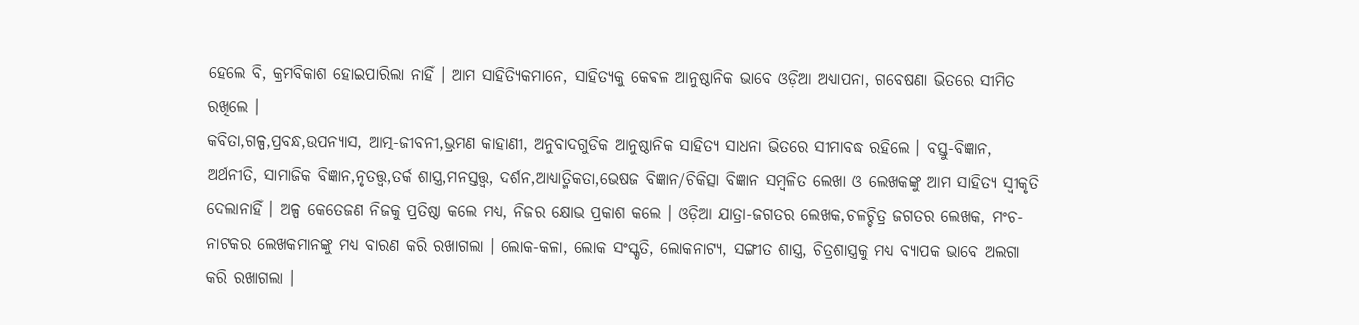ହେଲେ ବି, କ୍ରମବିକାଶ ହୋଇପାରିଲା ନାହିଁ । ଆମ ସାହିତ୍ୟିକମାନେ, ସାହିତ୍ୟକୁ କେଵଳ ଆନୁଷ୍ଠାନିକ ଭାବେ ଓଡ଼ିଆ ଅଧ୍ୟାପନା, ଗବେଷଣା ଭିତରେ ସୀମିତ ରଖିଲେ ।
କବିତା,ଗଳ୍ପ,ପ୍ରବନ୍ଧ,ଉପନ୍ୟାସ, ଆତ୍ମ-ଜୀବନୀ,ଭ୍ରମଣ କାହାଣୀ, ଅନୁବାଦଗୁଡିକ ଆନୁଷ୍ଠାନିକ ସାହିତ୍ୟ ସାଧନା ଭିତରେ ସୀମାବଦ୍ଧ ରହିଲେ । ବସ୍ତୁ-ବିଜ୍ଞାନ, ଅର୍ଥନୀତି, ସାମାଜିକ ବିଜ୍ଞାନ,ନୃତତ୍ତ୍ୱ,ତର୍କ ଶାସ୍ତ୍ର,ମନସ୍ତତ୍ତ୍ୱ, ଦର୍ଶନ,ଆଧ୍ୟାତ୍ମିକତା,ଭେଷଜ ବିଜ୍ଞାନ/ଚିକିତ୍ସା ବିଜ୍ଞାନ ସମ୍ବଳିତ ଲେଖା ଓ ଲେଖକଙ୍କୁ ଆମ ସାହିତ୍ୟ ସ୍ୱୀକୃତି ଦେଲାନାହିଁ । ଅଳ୍ପ କେତେଜଣ ନିଜକୁ ପ୍ରତିଷ୍ଠା କଲେ ମଧ୍ୟ, ନିଜର କ୍ଷୋଭ ପ୍ରକାଶ କଲେ । ଓଡ଼ିଆ ଯାତ୍ରା-ଜଗତର ଲେଖକ,ଚଳଚ୍ଚିତ୍ର ଜଗତର ଲେଖକ, ମଂଚ-ନାଟକର ଲେଖକମାନଙ୍କୁ ମଧ୍ୟ ବାରଣ କରି ରଖାଗଲା । ଲୋକ-କଳା, ଲୋକ ସଂସ୍କୃତି, ଲୋକନାଟ୍ୟ, ସଙ୍ଗୀତ ଶାସ୍ତ୍ର, ଚିତ୍ରଶାସ୍ତ୍ରକୁ ମଧ୍ୟ ବ୍ୟାପକ ଭାବେ ଅଲଗା କରି ରଖାଗଲା ।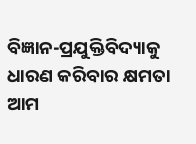ବିଜ୍ଞାନ-ପ୍ରଯୁକ୍ତିବିଦ୍ୟାକୁ ଧାରଣ କରିବାର କ୍ଷମତା ଆମ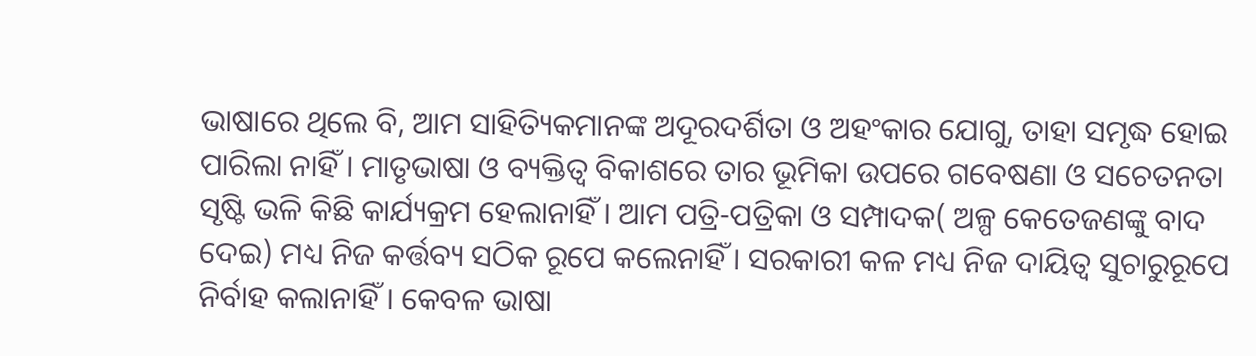ଭାଷାରେ ଥିଲେ ବି, ଆମ ସାହିତ୍ୟିକମାନଙ୍କ ଅଦୂରଦର୍ଶିତା ଓ ଅହଂକାର ଯୋଗୁ, ତାହା ସମୃଦ୍ଧ ହୋଇ ପାରିଲା ନାହିଁ । ମାତୃଭାଷା ଓ ବ୍ୟକ୍ତିତ୍ୱ ବିକାଶରେ ତାର ଭୂମିକା ଉପରେ ଗବେଷଣା ଓ ସଚେତନତା ସୃଷ୍ଟି ଭଳି କିଛି କାର୍ଯ୍ୟକ୍ରମ ହେଲାନାହିଁ । ଆମ ପତ୍ରି-ପତ୍ରିକା ଓ ସମ୍ପାଦକ( ଅଳ୍ପ କେତେଜଣଙ୍କୁ ବାଦ ଦେଇ) ମଧ୍ୟ ନିଜ କର୍ତ୍ତବ୍ୟ ସଠିକ ରୂପେ କଲେନାହିଁ । ସରକାରୀ କଳ ମଧ୍ୟ ନିଜ ଦାୟିତ୍ୱ ସୁଚାରୁରୂପେ ନିର୍ବାହ କଲାନାହିଁ । କେବଳ ଭାଷା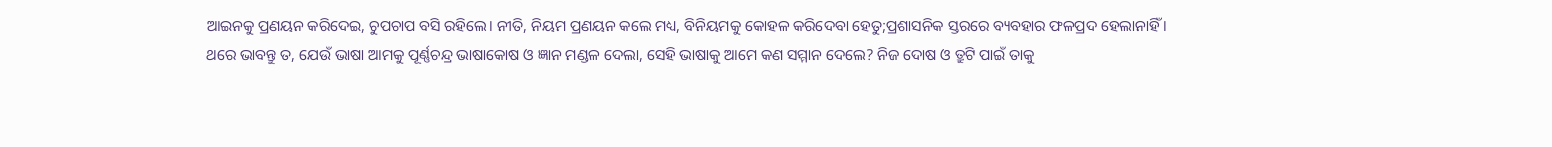ଆଇନକୁ ପ୍ରଣୟନ କରିଦେଇ, ଚୁପଚାପ ବସି ରହିଲେ। ନୀତି, ନିୟମ ପ୍ରଣୟନ କଲେ ମଧ୍ୟ, ବିନିୟମକୁ କୋହଳ କରିଦେବା ହେତୁ;ପ୍ରଶାସନିକ ସ୍ତରରେ ବ୍ୟବହାର ଫଳପ୍ରଦ ହେଲାନାହିଁ ।
ଥରେ ଭାବନ୍ତୁ ତ, ଯେଉଁ ଭାଷା ଆମକୁ ପୂର୍ଣ୍ଣଚନ୍ଦ୍ର ଭାଷାକୋଷ ଓ ଜ୍ଞାନ ମଣ୍ଡଳ ଦେଲା, ସେହି ଭାଷାକୁ ଆମେ କଣ ସମ୍ମାନ ଦେଲେ? ନିଜ ଦୋଷ ଓ ତ୍ରୁଟି ପାଇଁ ତାକୁ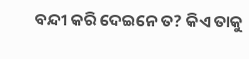ବନ୍ଦୀ କରି ଦେଇନେ ତ? କିଏ ତାକୁ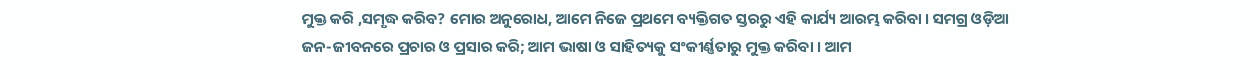ମୁକ୍ତ କରି ,ସମୃଦ୍ଧ କରିବ? ମୋର ଅନୁରୋଧ, ଆମେ ନିଜେ ପ୍ରଥମେ ବ୍ୟକ୍ତିଗତ ସ୍ତରରୁ ଏହି କାର୍ଯ୍ୟ ଆରମ୍ଭ କରିବା । ସମଗ୍ର ଓଡ଼ିଆ ଜନ-ଜୀବନରେ ପ୍ରଚାର ଓ ପ୍ରସାର କରି; ଆମ ଭାଷା ଓ ସାହିତ୍ୟକୁ ସଂକୀର୍ଣ୍ଣତାରୁ ମୁକ୍ତ କରିବା । ଆମ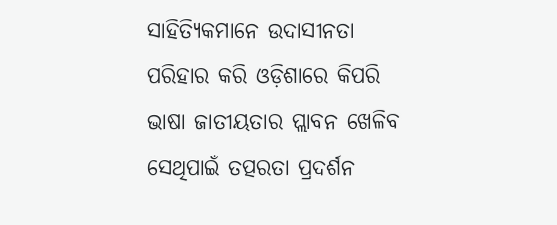ସାହିତ୍ୟିକମାନେ ଉଦାସୀନତା ପରିହାର କରି ଓଡ଼ିଶାରେ କିପରି ଭାଷା ଜାତୀୟତାର ପ୍ଲାବନ ଖେଳିବ ସେଥିପାଇଁ ତତ୍ପରତା ପ୍ରଦର୍ଶନ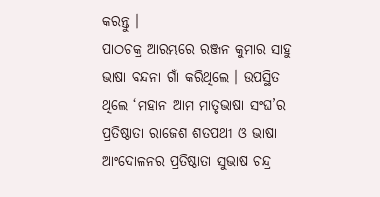କରନ୍ତୁ ।
ପାଠଚକ୍ର ଆରମ୍ଭରେ ରଞ୍ଜନ କୁମାର ସାହୁ ଭାଷା ବନ୍ଦନା ଗାଁ କରିଥିଲେ । ଉପସ୍ଥିତ ଥିଲେ ‘ମହାନ ଆମ ମାତୃଭାଷା ସଂଘ’ର ପ୍ରତିଷ୍ଠାତା ରାଜେଶ ଶତପଥୀ ଓ ଭାଷା ଆଂଦୋଳନର ପ୍ରତିଷ୍ଠାତା ସୁଭାଷ ଚନ୍ଦ୍ର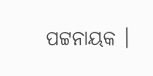ପଟ୍ଟନାୟକ ।